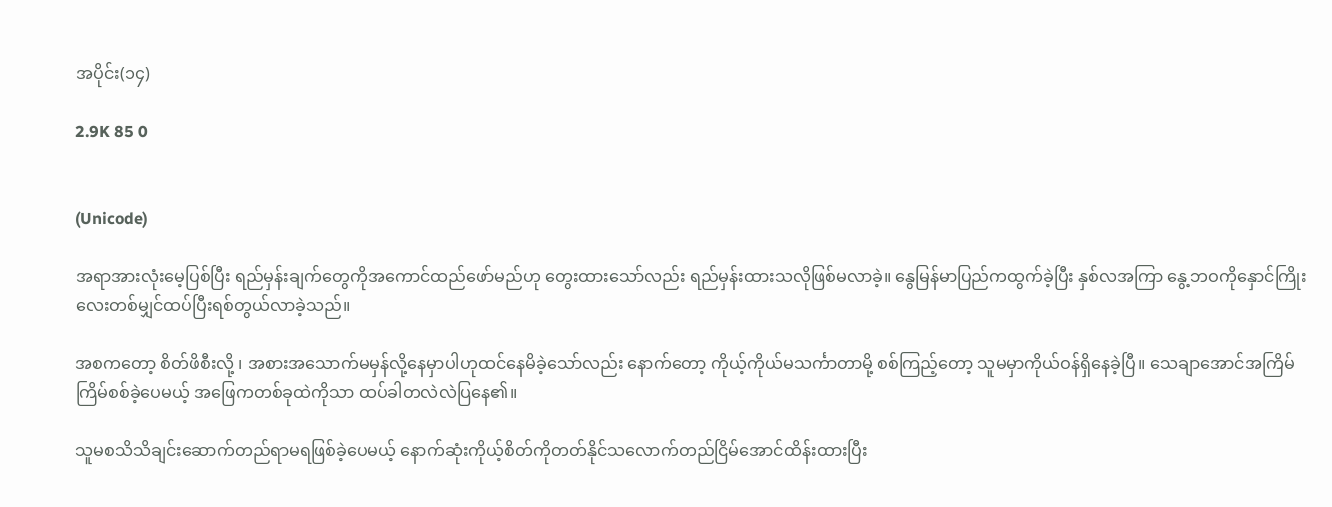အပိုင်း(၁၄)

2.9K 85 0


(Unicode)

အရာအားလုံးမေ့ပြစ်ပြီး ရည်မှန်းချက်တွေကိုအကောင်ထည်ဖော်မည်ဟု တွေးထားသော်လည်း ရည်မှန်းထားသလိုဖြစ်မလာခဲ့‌။ နွေမြန်မာပြည်ကထွက်ခဲ့ပြီး နှစ်လအကြာ နွေ့ဘဝကိုနှောင်ကြိုးလေးတစ်မျှင်ထပ်ပြီးရစ်တွယ်လာခဲ့သည်။

အစကတော့ စိတ်ဖိစီးလို့ ၊ အစားအသောက်မမှန်လို့နေမှာပါဟုထင်နေမိခဲ့သော်လည်း နောက်တော့ ကိုယ့်ကိုယ်မသင်္ကာတာမို့ စစ်ကြည့်တော့ သူမမှာကိုယ်ဝန်ရှိနေခဲ့ပြီ။ သေချာအောင်အကြိမ်ကြိမ်စစ်ခဲ့ပေမယ့် အဖြေကတစ်ခုထဲကိုသာ ထပ်ခါတလဲလဲပြနေ၏။

သူမစသိသိချင်းဆောက်တည်ရာမရဖြစ်ခဲ့ပေမယ့် နောက်ဆုံးကိုယ့်စိတ်ကိုတတ်နိုင်သလောက်တည်ငြိမ်အောင်ထိန်းထားပြီး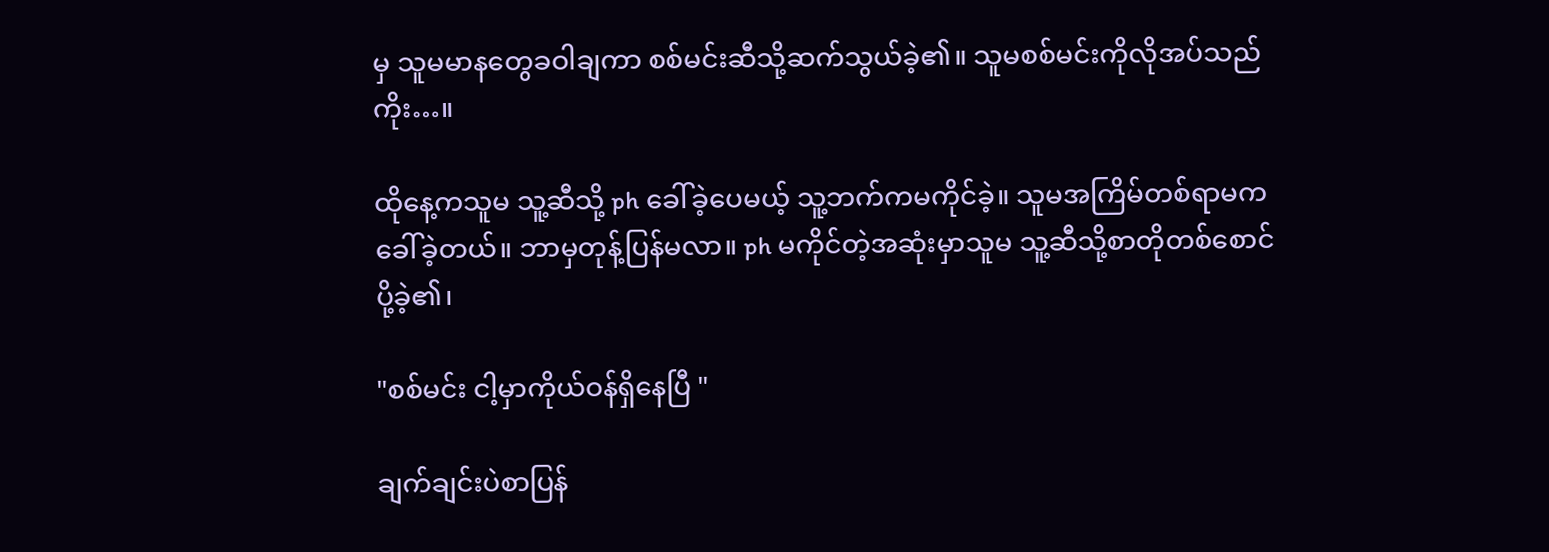မှ သူမမာနတွေခဝါချကာ စစ်မင်းဆီသို့ဆက်သွယ်ခဲ့၏။ သူမစစ်မင်းကိုလိုအပ်သည်ကိုး…။

ထိုနေ့ကသူမ သူ့ဆီသို့ ph ခေါ်ခဲ့ပေမယ့် သူ့ဘက်ကမကိုင်ခဲ့။ သူမအကြိမ်တစ်ရာမကခေါ်ခဲ့တယ်။ ဘာမှတုန့်ပြန်မလာ။ ph မကိုင်တဲ့အဆုံးမှာသူမ သူ့ဆီသို့စာတိုတစ်စောင်ပို့ခဲ့၏၊

"စစ်မင်း ငါ့မှာကိုယ်ဝန်ရှိနေပြီ "

ချက်ချင်းပဲစာပြန်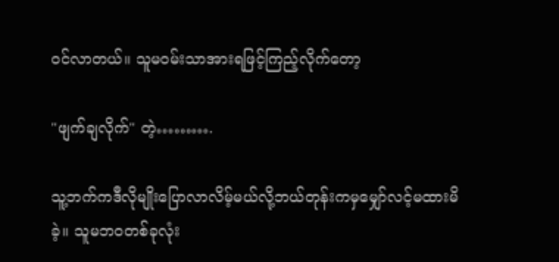ဝင်လာတယ်။ သူမဝမ်းသာအားရဖြင့်ကြည့်လိုက်တော့

"ဖျက်ချလိုက်" တဲ့……….

သူ့ဘက်ကဒီလိုမျိုးပြောလာလိမ့်မယ်လို့ဘယ်တုန်းကမှမျှော်လင့်မထားမိခဲ့။ သူမဘဝတစ်ခုလုံး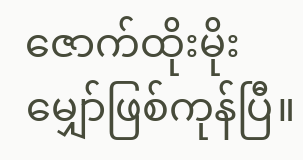ဇောက်ထိုးမိုးမျှော်ဖြစ်ကုန်ပြီ။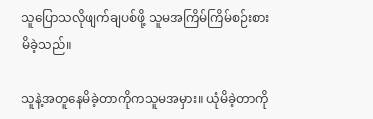သူပြောသလိုဖျက်ချပစ်ဖို့ သူမအကြိမ်ကြိမ်စဉ်းစားမိခဲ့သည်။

သူနဲ့အတူနေမိခဲ့တာကိုကသူမအမှား။ ယုံမိခဲ့တာကို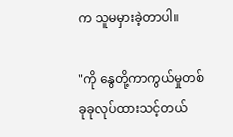က သူမမှားခဲ့တာပါ။

"ကို နွေတို့ကာကွယ်မှုတစ်ခုခုလုပ်ထားသင့်တယ်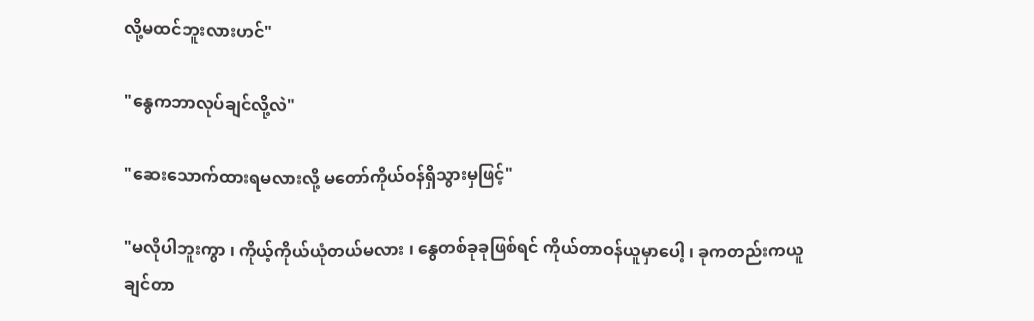လို့မထင်ဘူးလားဟင်"

"နွေကဘာလုပ်ချင်လို့လဲ"

"ဆေးသောက်ထားရမလားလို့ မတော်ကိုယ်ဝန်ရှိသွားမှဖြင့်"

"မလိုပါဘူးကွာ ၊ ကိုယ့်ကိုယ်ယုံတယ်မလား ၊ နွေတစ်ခုခုဖြစ်ရင် ကိုယ်တာဝန်ယူမှာပေါ့ ၊ ခုကတည်းကယူချင်တာ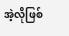အဲ့လိုဖြစ်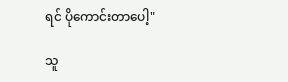ရင် ပိုကောင်းတာပေါ့"

သူ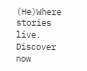(He)Where stories live. Discover now